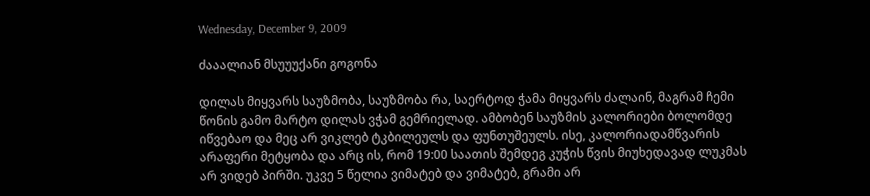Wednesday, December 9, 2009

ძააალიან მსუუუქანი გოგონა

დილას მიყვარს საუზმობა, საუზმობა რა, საერტოდ ჭამა მიყვარს ძალაინ, მაგრამ ჩემი წონის გამო მარტო დილას ვჭამ გემრიელად. ამბობენ საუზმის კალორიები ბოლომდე იწვებაო და მეც არ ვიკლებ ტკბილეულს და ფუნთუშეულს. ისე, კალორიადამწვარის არაფერი მეტყობა და არც ის, რომ 19:00 საათის შემდეგ კუჭის წვის მიუხედავად ლუკმას არ ვიდებ პირში. უკვე 5 წელია ვიმატებ და ვიმატებ, გრამი არ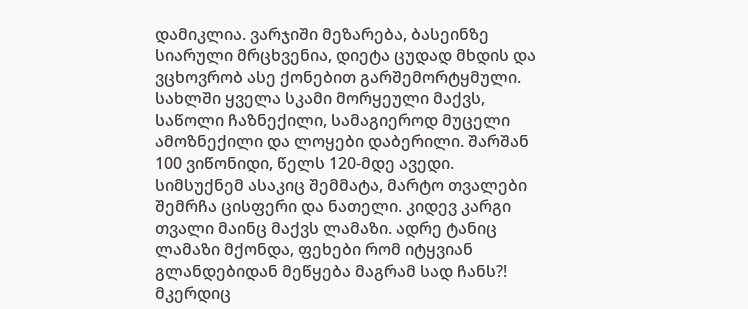დამიკლია. ვარჯიში მეზარება, ბასეინზე სიარული მრცხვენია, დიეტა ცუდად მხდის და ვცხოვრობ ასე ქონებით გარშემორტყმული. სახლში ყველა სკამი მორყეული მაქვს, საწოლი ჩაზნექილი, სამაგიეროდ მუცელი ამოზნექილი და ლოყები დაბერილი. შარშან 100 ვიწონიდი, წელს 120-მდე ავედი. სიმსუქნემ ასაკიც შემმატა, მარტო თვალები შემრჩა ცისფერი და ნათელი. კიდევ კარგი თვალი მაინც მაქვს ლამაზი. ადრე ტანიც ლამაზი მქონდა, ფეხები რომ იტყვიან გლანდებიდან მეწყება მაგრამ სად ჩანს?! მკერდიც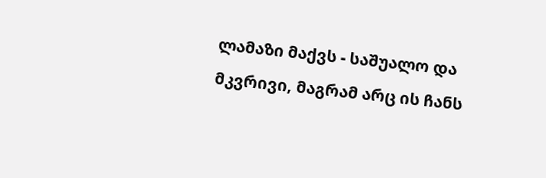ლამაზი მაქვს - საშუალო და მკვრივი, მაგრამ არც ის ჩანს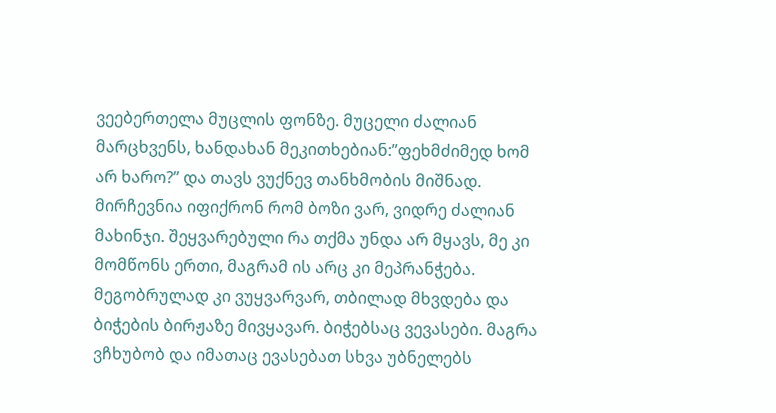ვეებერთელა მუცლის ფონზე. მუცელი ძალიან მარცხვენს, ხანდახან მეკითხებიან:”ფეხმძიმედ ხომ არ ხარო?” და თავს ვუქნევ თანხმობის მიშნად. მირჩევნია იფიქრონ რომ ბოზი ვარ, ვიდრე ძალიან მახინჯი. შეყვარებული რა თქმა უნდა არ მყავს, მე კი მომწონს ერთი, მაგრამ ის არც კი მეპრანჭება. მეგობრულად კი ვუყვარვარ, თბილად მხვდება და ბიჭების ბირჟაზე მივყავარ. ბიჭებსაც ვევასები. მაგრა ვჩხუბობ და იმათაც ევასებათ სხვა უბნელებს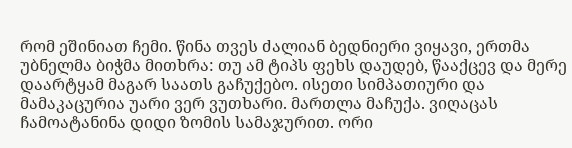რომ ეშინიათ ჩემი. წინა თვეს ძალიან ბედნიერი ვიყავი, ერთმა უბნელმა ბიჭმა მითხრა: თუ ამ ტიპს ფეხს დაუდებ, წააქცევ და მერე დაარტყამ მაგარ საათს გაჩუქებო. ისეთი სიმპათიური და მამაკაცურია უარი ვერ ვუთხარი. მართლა მაჩუქა. ვიღაცას ჩამოატანინა დიდი ზომის სამაჯურით. ორი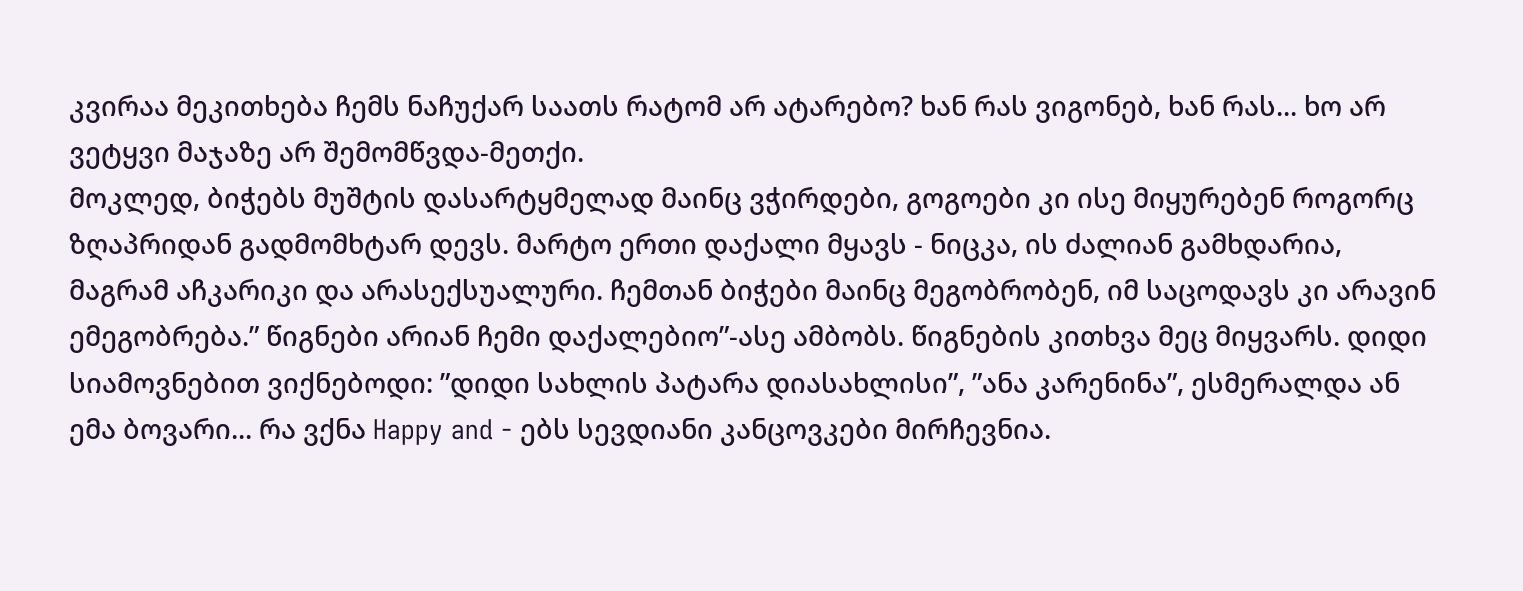კვირაა მეკითხება ჩემს ნაჩუქარ საათს რატომ არ ატარებო? ხან რას ვიგონებ, ხან რას... ხო არ ვეტყვი მაჯაზე არ შემომწვდა-მეთქი.
მოკლედ, ბიჭებს მუშტის დასარტყმელად მაინც ვჭირდები, გოგოები კი ისე მიყურებენ როგორც ზღაპრიდან გადმომხტარ დევს. მარტო ერთი დაქალი მყავს - ნიცკა, ის ძალიან გამხდარია, მაგრამ აჩკარიკი და არასექსუალური. ჩემთან ბიჭები მაინც მეგობრობენ, იმ საცოდავს კი არავინ ემეგობრება.” წიგნები არიან ჩემი დაქალებიო”-ასე ამბობს. წიგნების კითხვა მეც მიყვარს. დიდი სიამოვნებით ვიქნებოდი: ”დიდი სახლის პატარა დიასახლისი”, ”ანა კარენინა”, ესმერალდა ან ემა ბოვარი... რა ვქნა Happy and - ებს სევდიანი კანცოვკები მირჩევნია.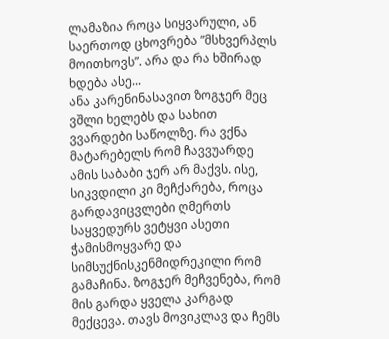ლამაზია როცა სიყვარული, ან საერთოდ ცხოვრება ”მსხვერპლს მოითხოვს”. არა და რა ხშირად ხდება ასე...
ანა კარენინასავით ზოგჯერ მეც ვშლი ხელებს და სახით ვვარდები საწოლზე. რა ვქნა მატარებელს რომ ჩავვუარდე ამის საბაბი ჯერ არ მაქვს. ისე, სიკვდილი კი მეჩქარება, როცა გარდავიცვლები ღმერთს საყვედურს ვეტყვი ასეთი ჭამისმოყვარე და სიმსუქნისკენმიდრეკილი რომ გამაჩინა. ზოგჯერ მეჩვენება, რომ მის გარდა ყველა კარგად მექცევა. თავს მოვიკლავ და ჩემს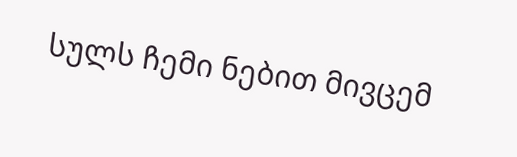სულს ჩემი ნებით მივცემ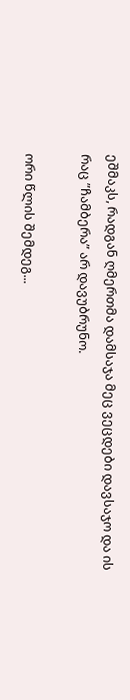ეშმაკს, რადგან ღმერთმა დამსაჯა მეც ვეცდები დავსაჯო და ის რაც ”ჩამბერა” არ დავუბრუნო.

ორი წლის შემდეგ...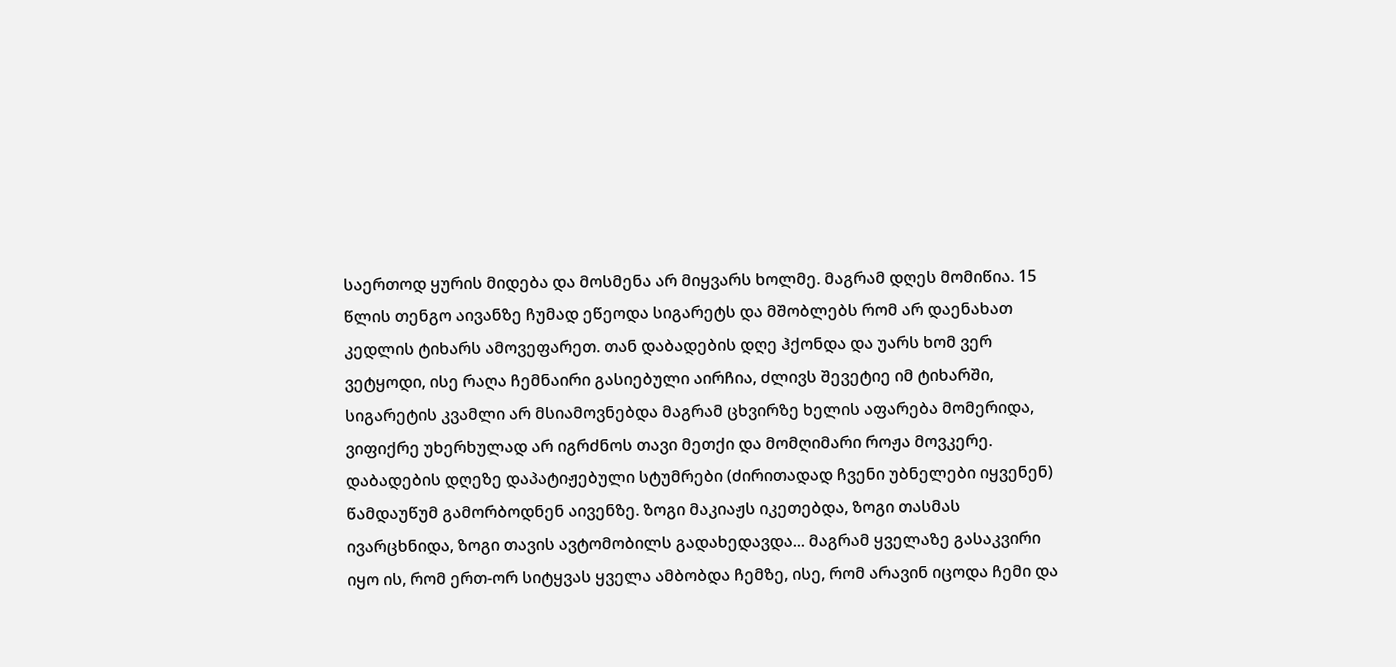საერთოდ ყურის მიდება და მოსმენა არ მიყვარს ხოლმე. მაგრამ დღეს მომიწია. 15 წლის თენგო აივანზე ჩუმად ეწეოდა სიგარეტს და მშობლებს რომ არ დაენახათ კედლის ტიხარს ამოვეფარეთ. თან დაბადების დღე ჰქონდა და უარს ხომ ვერ ვეტყოდი, ისე რაღა ჩემნაირი გასიებული აირჩია, ძლივს შევეტიე იმ ტიხარში, სიგარეტის კვამლი არ მსიამოვნებდა მაგრამ ცხვირზე ხელის აფარება მომერიდა, ვიფიქრე უხერხულად არ იგრძნოს თავი მეთქი და მომღიმარი როჟა მოვკერე. დაბადების დღეზე დაპატიჟებული სტუმრები (ძირითადად ჩვენი უბნელები იყვენენ) წამდაუწუმ გამორბოდნენ აივენზე. ზოგი მაკიაჟს იკეთებდა, ზოგი თასმას ივარცხნიდა, ზოგი თავის ავტომობილს გადახედავდა... მაგრამ ყველაზე გასაკვირი იყო ის, რომ ერთ-ორ სიტყვას ყველა ამბობდა ჩემზე, ისე, რომ არავინ იცოდა ჩემი და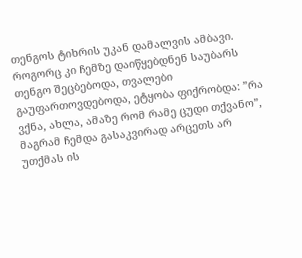თენგოს ტიხრის უკან დამალვის ამბავი. როგორც კი ჩემზე დაიწყებდნენ საუბარს თენგო შეცბებოდა, თვალები გაუფართოვდებოდა, ეტყობა ფიქრობდა: ”რა ვქნა, ახლა, ამაზე რომ რამე ცუდი თქვანო”, მაგრამ ჩემდა გასაკვირად არცეთს არ უთქმას ის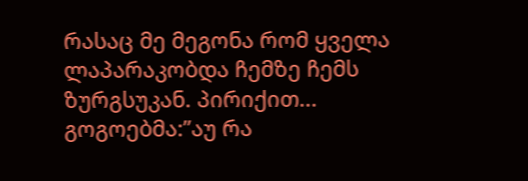რასაც მე მეგონა რომ ყველა ლაპარაკობდა ჩემზე ჩემს ზურგსუკან. პირიქით... გოგოებმა:”აუ რა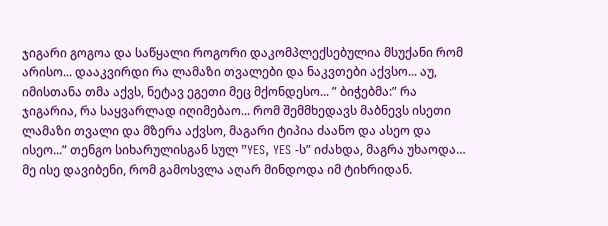ჯიგარი გოგოა და საწყალი როგორი დაკომპლექსებულია მსუქანი რომ არისო... დააკვირდი რა ლამაზი თვალები და ნაკვთები აქვსო... აუ, იმისთანა თმა აქვს, ნეტავ ეგეთი მეც მქონდესო... ” ბიჭებმა:” რა ჯიგარია, რა საყვარლად იღიმებაო... რომ შემმხედავს მაბნევს ისეთი ლამაზი თვალი და მზერა აქვსო, მაგარი ტიპია ძაანო და ასეო და ისეო...” თენგო სიხარულისგან სულ ”YES, YES -ს” იძახდა, მაგრა უხაოდა… მე ისე დავიბენი, რომ გამოსვლა აღარ მინდოდა იმ ტიხრიდან.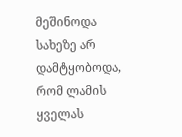მეშინოდა სახეზე არ დამტყობოდა, რომ ლამის ყველას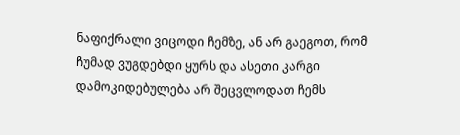ნაფიქრალი ვიცოდი ჩემზე, ან არ გაეგოთ, რომ ჩუმად ვუგდებდი ყურს და ასეთი კარგი დამოკიდებულება არ შეცვლოდათ ჩემს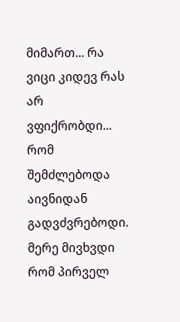მიმართ... რა ვიცი კიდევ რას არ ვფიქრობდი... რომ შემძლებოდა აივნიდან გადვძვრებოდი. მერე მივხვდი რომ პირველ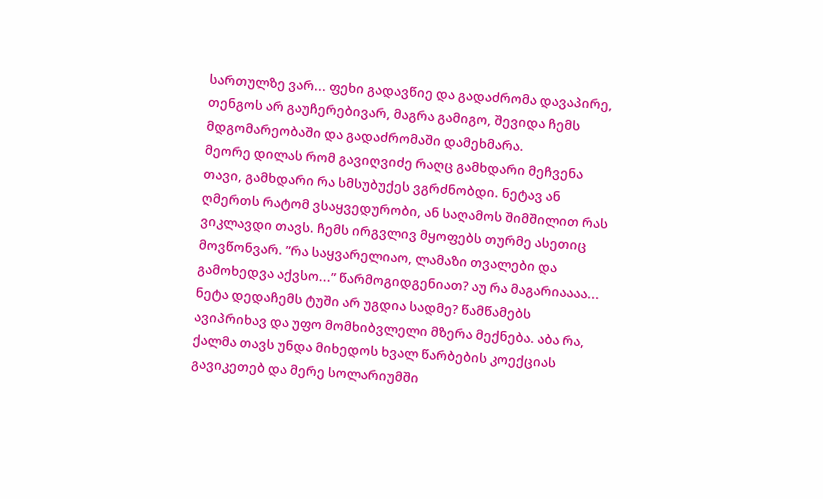სართულზე ვარ... ფეხი გადავწიე და გადაძრომა დავაპირე, თენგოს არ გაუჩერებივარ, მაგრა გამიგო, შევიდა ჩემს მდგომარეობაში და გადაძრომაში დამეხმარა.
მეორე დილას რომ გავიღვიძე რაღც გამხდარი მეჩვენა თავი, გამხდარი რა სმსუბუქეს ვგრძნობდი. ნეტავ ან ღმერთს რატომ ვსაყვედურობი, ან საღამოს შიმშილით რას ვიკლავდი თავს. ჩემს ირგვლივ მყოფებს თურმე ასეთიც მოვწონვარ. ”რა საყვარელიაო, ლამაზი თვალები და გამოხედვა აქვსო...” წარმოგიდგენიათ? აუ რა მაგარიაააა... ნეტა დედაჩემს ტუში არ უგდია სადმე? წამწამებს ავიპრიხავ და უფო მომხიბვლელი მზერა მექნება. აბა რა, ქალმა თავს უნდა მიხედოს ხვალ წარბების კოექციას გავიკეთებ და მერე სოლარიუმში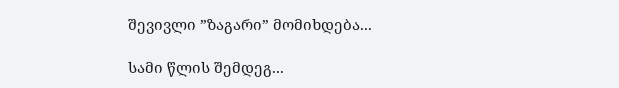შევივლი ”ზაგარი” მომიხდება...

სამი წლის შემდეგ...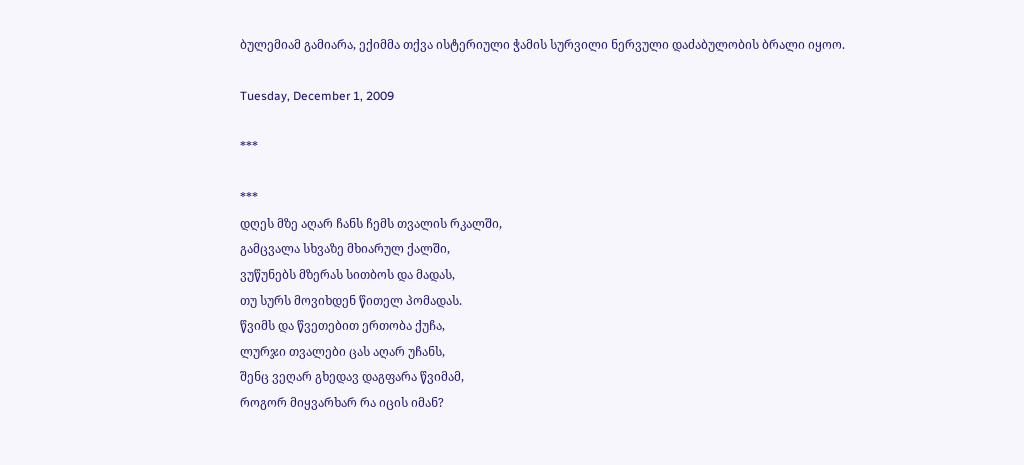ბულემიამ გამიარა, ექიმმა თქვა ისტერიული ჭამის სურვილი ნერვული დაძაბულობის ბრალი იყოო.

Tuesday, December 1, 2009

***

***
დღეს მზე აღარ ჩანს ჩემს თვალის რკალში,
გამცვალა სხვაზე მხიარულ ქალში,
ვუწუნებს მზერას სითბოს და მადას,
თუ სურს მოვიხდენ წითელ პომადას.
წვიმს და წვეთებით ერთობა ქუჩა,
ლურჯი თვალები ცას აღარ უჩანს,
შენც ვეღარ გხედავ დაგფარა წვიმამ,
როგორ მიყვარხარ რა იცის იმან?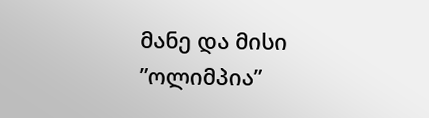მანე და მისი ”ოლიმპია”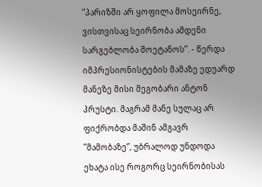“პარიზში არ ყოფილა მოსეირნე, ვისთვისაც სეირნობა ამდენი სარგებლობა მოეტანოს”. - წერდა იმპრესიონისტების მამაზე ედუარდ მანეზე მისი მეგობარი ანტონ პრუსტი. მაგრამ მანე სულაც არ ფიქრობდა მაშინ ამგავრ ”მამობაზე”, უბრალოდ უნდოდა ეხატა ისე როგორც სეირნობისას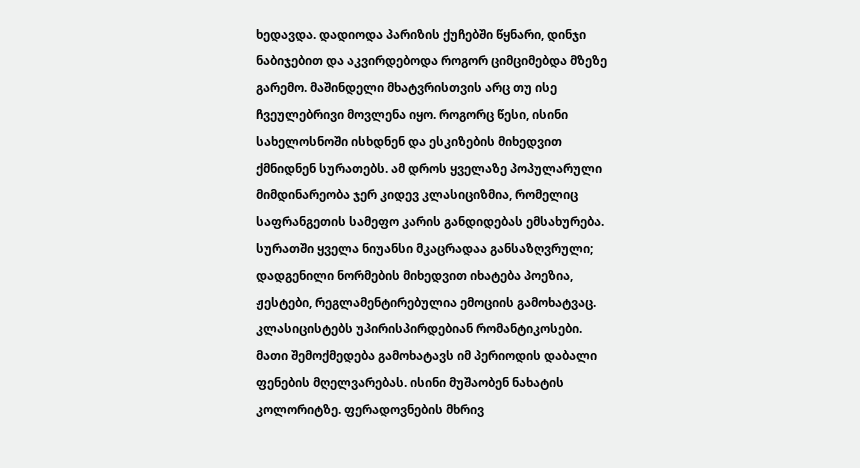ხედავდა. დადიოდა პარიზის ქუჩებში წყნარი, დინჯი ნაბიჯებით და აკვირდებოდა როგორ ციმციმებდა მზეზე გარემო. მაშინდელი მხატვრისთვის არც თუ ისე ჩვეულებრივი მოვლენა იყო. როგორც წესი, ისინი სახელოსნოში ისხდნენ და ესკიზების მიხედვით ქმნიდნენ სურათებს. ამ დროს ყველაზე პოპულარული მიმდინარეობა ჯერ კიდევ კლასიციზმია, რომელიც საფრანგეთის სამეფო კარის განდიდებას ემსახურება. სურათში ყველა ნიუანსი მკაცრადაა განსაზღვრული; დადგენილი ნორმების მიხედვით იხატება პოეზია, ჟესტები, რეგლამენტირებულია ემოციის გამოხატვაც. კლასიცისტებს უპირისპირდებიან რომანტიკოსები. მათი შემოქმედება გამოხატავს იმ პერიოდის დაბალი ფენების მღელვარებას. ისინი მუშაობენ ნახატის კოლორიტზე. ფერადოვნების მხრივ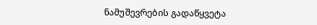ნამუშევრების გადაწყვეტა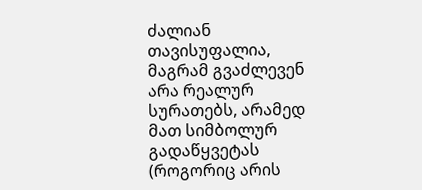ძალიან თავისუფალია, მაგრამ გვაძლევენ არა რეალურ სურათებს, არამედ მათ სიმბოლურ გადაწყვეტას (როგორიც არის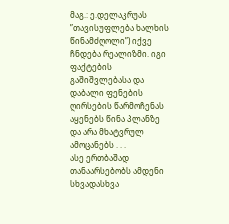მაგ.: ე.დელაკრუას ”თავისუფლება ხალხის წინამძღოლი”) იქვე ჩნდება რეალიზმი. იგი ფაქტების გაშიშვლებასა და დაბალი ფენების ღირსების წარმოჩენას აყენებს წინა პლანზე და არა მხატვრულ ამოცანებს . . .
ასე ერთბაშად თანაარსებობს ამდენი სხვადასხვა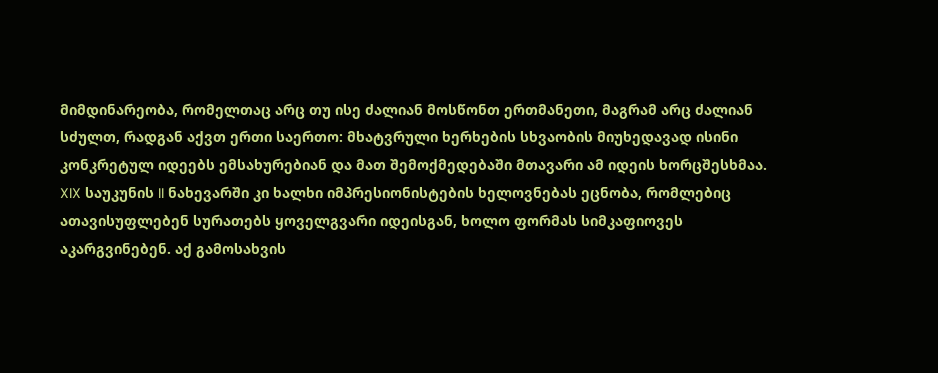მიმდინარეობა, რომელთაც არც თუ ისე ძალიან მოსწონთ ერთმანეთი, მაგრამ არც ძალიან სძულთ, რადგან აქვთ ერთი საერთო: მხატვრული ხერხების სხვაობის მიუხედავად ისინი კონკრეტულ იდეებს ემსახურებიან და მათ შემოქმედებაში მთავარი ამ იდეის ხორცშესხმაა.
XIX საუკუნის II ნახევარში კი ხალხი იმპრესიონისტების ხელოვნებას ეცნობა, რომლებიც ათავისუფლებენ სურათებს ყოველგვარი იდეისგან, ხოლო ფორმას სიმკაფიოვეს აკარგვინებენ. აქ გამოსახვის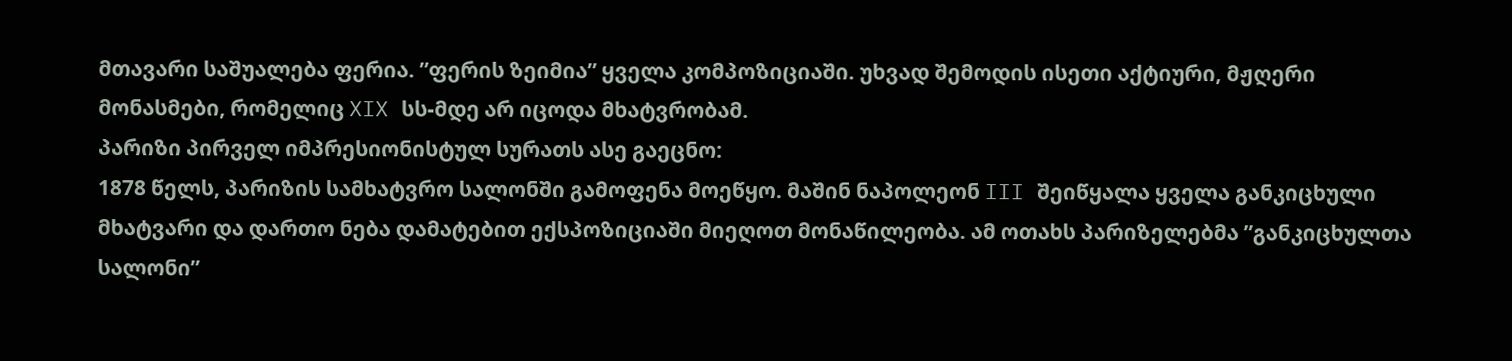მთავარი საშუალება ფერია. ”ფერის ზეიმია” ყველა კომპოზიციაში. უხვად შემოდის ისეთი აქტიური, მჟღერი მონასმები, რომელიც XIX სს-მდე არ იცოდა მხატვრობამ.
პარიზი პირველ იმპრესიონისტულ სურათს ასე გაეცნო:
1878 წელს, პარიზის სამხატვრო სალონში გამოფენა მოეწყო. მაშინ ნაპოლეონ III შეიწყალა ყველა განკიცხული მხატვარი და დართო ნება დამატებით ექსპოზიციაში მიეღოთ მონაწილეობა. ამ ოთახს პარიზელებმა ”განკიცხულთა სალონი”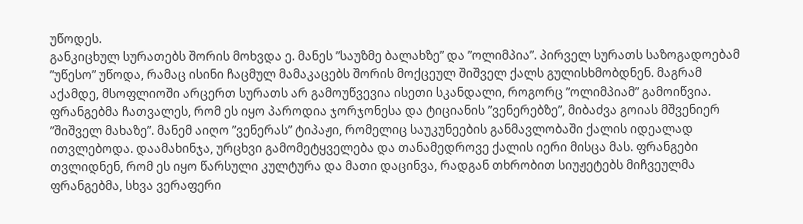უწოდეს.
განკიცხულ სურათებს შორის მოხვდა ე. მანეს ”საუზმე ბალახზე” და ”ოლიმპია”. პირველ სურათს საზოგადოებამ ”უწესო” უწოდა, რამაც ისინი ჩაცმულ მამაკაცებს შორის მოქცეულ შიშველ ქალს გულისხმობდნენ. მაგრამ აქამდე, მსოფლიოში არცერთ სურათს არ გამოუწვევია ისეთი სკანდალი, როგორც ”ოლიმპიამ” გამოიწვია. ფრანგებმა ჩათვალეს, რომ ეს იყო პაროდია ჯორჯონესა და ტიციანის ”ვენერებზე”, მიბაძვა გოიას მშვენიერ ”შიშველ მახაზე”. მანემ აიღო ”ვენერას” ტიპაჟი, რომელიც საუკუნეების განმავლობაში ქალის იდეალად ითვლებოდა. დაამახინჯა, ურცხვი გამომეტყველება და თანამედროვე ქალის იერი მისცა მას. ფრანგები თვლიდნენ, რომ ეს იყო წარსული კულტურა და მათი დაცინვა, რადგან თხრობით სიუჟეტებს მიჩვეულმა ფრანგებმა, სხვა ვერაფერი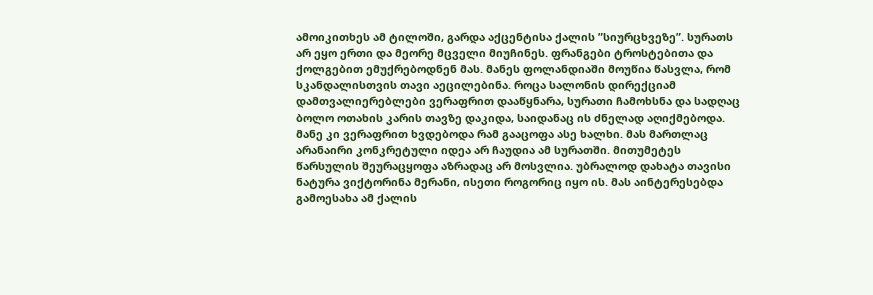ამოიკითხეს ამ ტილოში, გარდა აქცენტისა ქალის ”სიურცხვეზე”. სურათს არ ეყო ერთი და მეორე მცველი მიუჩინეს. ფრანგები ტროსტებითა და ქოლგებით ემუქრებოდნენ მას. მანეს ფოლანდიაში მოუწია წასვლა, რომ სკანდალისთვის თავი აეცილებინა. როცა სალონის დირექციამ დამთვალიერებლები ვერაფრით დააწყნარა, სურათი ჩამოხსნა და სადღაც ბოლო ოთახის კარის თავზე დაკიდა, საიდანაც ის ძნელად აღიქმებოდა.
მანე კი ვერაფრით ხვდებოდა რამ გააცოფა ასე ხალხი. მას მართლაც არანაირი კონკრეტული იდეა არ ჩაუდია ამ სურათში. მითუმეტეს წარსულის შეურაცყოფა აზრადაც არ მოსვლია. უბრალოდ დახატა თავისი ნატურა ვიქტორინა მერანი, ისეთი როგორიც იყო ის. მას აინტერესებდა გამოესახა ამ ქალის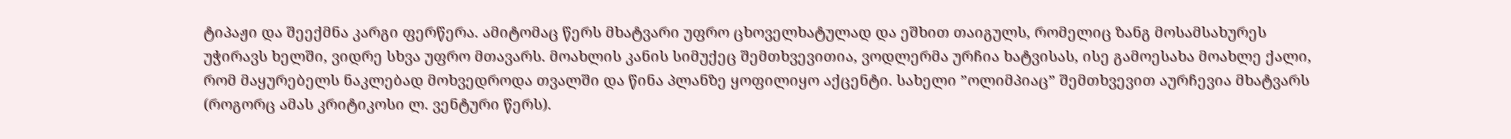ტიპაჟი და შეექმნა კარგი ფერწერა. ამიტომაც წერს მხატვარი უფრო ცხოველხატულად და ეშხით თაიგულს, რომელიც ზანგ მოსამსახურეს უჭირავს ხელში, ვიდრე სხვა უფრო მთავარს. მოახლის კანის სიმუქეც შემთხვევითია, ვოდლერმა ურჩია ხატვისას, ისე გამოესახა მოახლე ქალი, რომ მაყურებელს ნაკლებად მოხვედროდა თვალში და წინა პლანზე ყოფილიყო აქცენტი. სახელი ”ოლიმპიაც” შემთხვევით აურჩევია მხატვარს (როგორც ამას კრიტიკოსი ლ. ვენტური წერს).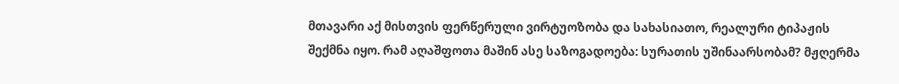მთავარი აქ მისთვის ფერწერული ვირტუოზობა და სახასიათო, რეალური ტიპაჟის შექმნა იყო. რამ აღაშფოთა მაშინ ასე საზოგადოება: სურათის უშინაარსობამ? მჟღერმა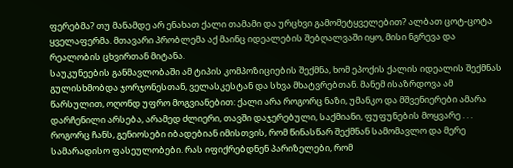ფერებმა? თუ მანამდე არ ენახათ ქალი თამამი და ურცხვი გამომეტყველებით? ალბათ ცოტ-ცოტა ყველაფერმა. მთავარი პრობლემა აქ მაინც იდეალების შებღალვაში იყო, მისი ნგრევა და რეალობის ცხვირთან მიტანა.
საუკუნეების განმავლობაში ამ ტიპის კომპოზიციების შექმნა, ხომ ეპოქის ქალის იდეალის შექმნას გულისხმობდა ჯორჯონესთან, ველასკესტან და სხვა მხატვრებთან. მანემ ისაზრდოვა ამ წარსულით, ოღონდ უფრო მოგვიანებით: ქალი არა როგორც ნაზი, უმანკო და მშვენიერები ამარა დარჩენილი არსება, არამედ ძლიერი, თავში დაჯერებული, საქმიანი, ფუფუნების მოყვარე . . . როგორც ჩანს, გენიოსები იბადებიან იმისთვის, რომ წინასწარ შექმნან სამომავლო და მერე სამარადისო ფასეულობები. რას იფიქრებდნენ პარიზელები, რომ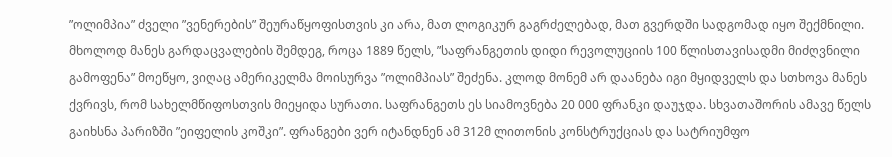”ოლიმპია” ძველი ”ვენერების” შეურაწყოფისთვის კი არა, მათ ლოგიკურ გაგრძელებად, მათ გვერდში სადგომად იყო შექმნილი.
მხოლოდ მანეს გარდაცვალების შემდეგ, როცა 1889 წელს, ”საფრანგეთის დიდი რევოლუციის 100 წლისთავისადმი მიძღვნილი გამოფენა” მოეწყო, ვიღაც ამერიკელმა მოისურვა ”ოლიმპიას” შეძენა. კლოდ მონემ არ დაანება იგი მყიდველს და სთხოვა მანეს ქვრივს, რომ სახელმწიფოსთვის მიეყიდა სურათი. საფრანგეთს ეს სიამოვნება 20 000 ფრანკი დაუჯდა. სხვათაშორის ამავე წელს გაიხსნა პარიზში ”ეიფელის კოშკი”. ფრანგები ვერ იტანდნენ ამ 312მ ლითონის კონსტრუქციას და სატრიუმფო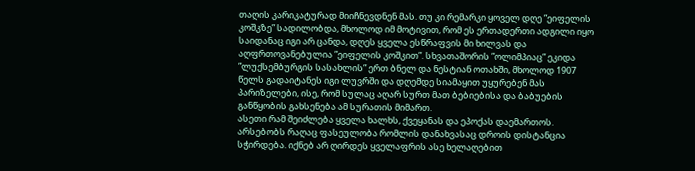თაღის კარიკატურად მიიჩნევდნენ მას. თუ კი რემარკი ყოველ დღე ”ეიფელის კოშკზე” სადილობდა, მხოლოდ იმ მოტივით, რომ ეს ერთადერთი ადგილი იყო საიდანაც იგი არ ცანდა, დღეს ყველა ესწრაფვის მი ხილვას და აღფრთოვანებულია ”ეიფელის კოშკით”. სხვათაშორის ”ოლიმპიაც” ეკიდა ”ლუქსემბურგის სასახლის” ერთ ბნელ და ნესტიან ოთახში, მხოლოდ 1907 წელს გადაიტანეს იგი ლუვრში და დღემდე სიამაყით უყურებენ მას პარიზელები, ისე, რომ სულაც აღარ სურთ მათ ბებიებისა და ბაბუების განწყობის გახსენება ამ სურათის მიმართ.
ასეთი რამ შეიძლება ყველა ხალხს, ქვეყანას და ეპოქას დაემართოს. არსებობს რაღაც ფასეულობა რომლის დანახვასაც დროის დისტანცია სჭირდება. იქნებ არ ღირდეს ყველაფრის ასე ხელაღებით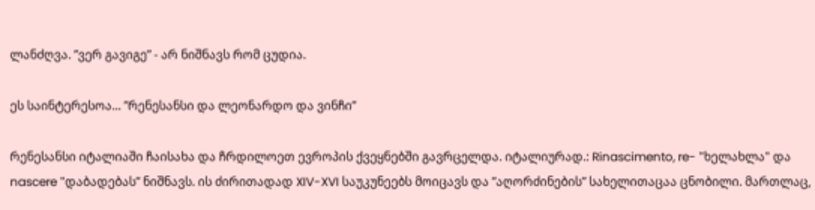ლანძღვა. ”ვერ გავიგე” - არ ნიშნავს რომ ცუდია.

ეს საინტერესოა... ”რენესანსი და ლეონარდო და ვინჩი”

რენესანსი იტალიაში ჩაისახა და ჩრდილოეთ ევროპის ქვეყნებში გავრცელდა. იტალიურად.: Rinascimento, re- "ხელახლა" და nascere "დაბადებას” ნიშნავს. ის ძირითადად XIV-XVI საუკუნეებს მოიცავს და ”აღორძინების” სახელითაცაა ცნობილი. მართლაც,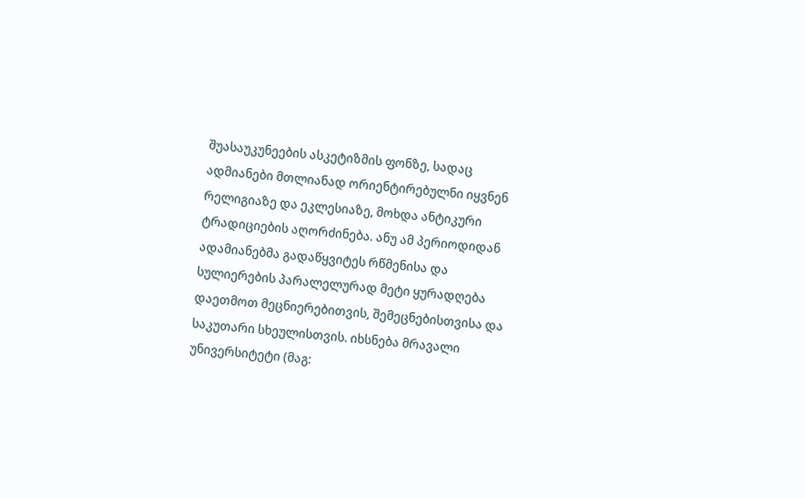შუასაუკუნეების ასკეტიზმის ფონზე, სადაც ადმიანები მთლიანად ორიენტირებულნი იყვნენ რელიგიაზე და ეკლესიაზე, მოხდა ანტიკური ტრადიციების აღორძინება. ანუ ამ პერიოდიდან ადამიანებმა გადაწყვიტეს რწმენისა და სულიერების პარალელურად მეტი ყურადღება დაეთმოთ მეცნიერებითვის, შემეცნებისთვისა და საკუთარი სხეულისთვის. იხსნება მრავალი უნივერსიტეტი (მაგ: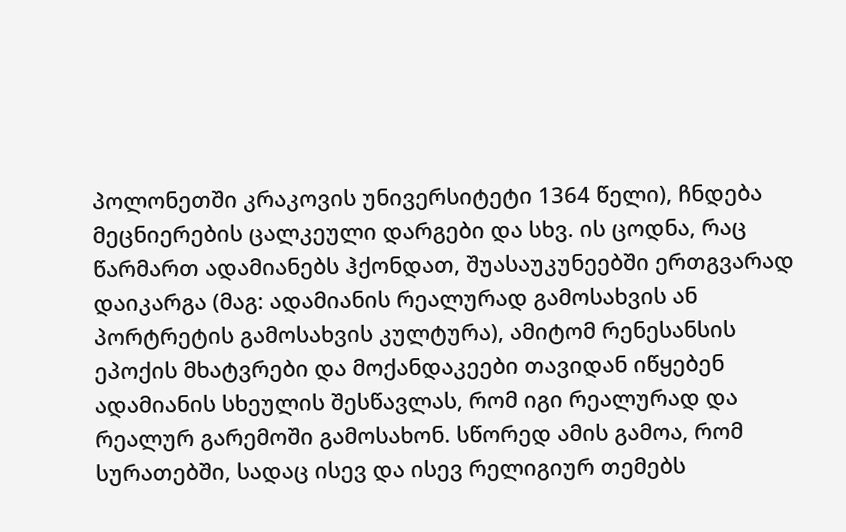პოლონეთში კრაკოვის უნივერსიტეტი 1364 წელი), ჩნდება მეცნიერების ცალკეული დარგები და სხვ. ის ცოდნა, რაც წარმართ ადამიანებს ჰქონდათ, შუასაუკუნეებში ერთგვარად დაიკარგა (მაგ: ადამიანის რეალურად გამოსახვის ან პორტრეტის გამოსახვის კულტურა), ამიტომ რენესანსის ეპოქის მხატვრები და მოქანდაკეები თავიდან იწყებენ ადამიანის სხეულის შესწავლას, რომ იგი რეალურად და რეალურ გარემოში გამოსახონ. სწორედ ამის გამოა, რომ სურათებში, სადაც ისევ და ისევ რელიგიურ თემებს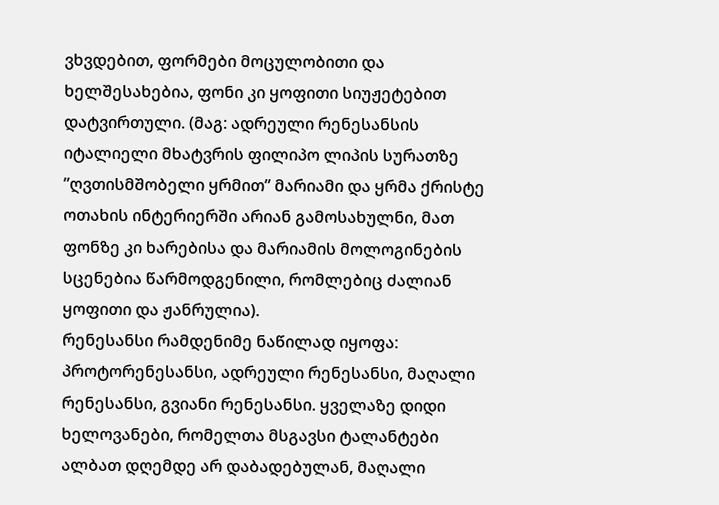ვხვდებით, ფორმები მოცულობითი და ხელშესახებია, ფონი კი ყოფითი სიუჟეტებით დატვირთული. (მაგ: ადრეული რენესანსის იტალიელი მხატვრის ფილიპო ლიპის სურათზე ”ღვთისმშობელი ყრმით” მარიამი და ყრმა ქრისტე ოთახის ინტერიერში არიან გამოსახულნი, მათ ფონზე კი ხარებისა და მარიამის მოლოგინების სცენებია წარმოდგენილი, რომლებიც ძალიან ყოფითი და ჟანრულია).
რენესანსი რამდენიმე ნაწილად იყოფა: პროტორენესანსი, ადრეული რენესანსი, მაღალი რენესანსი, გვიანი რენესანსი. ყველაზე დიდი ხელოვანები, რომელთა მსგავსი ტალანტები ალბათ დღემდე არ დაბადებულან, მაღალი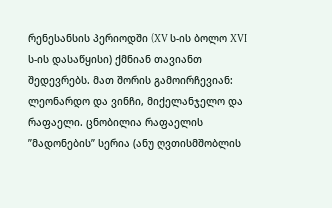რენესანსის პერიოდში (XV ს-ის ბოლო XVI ს-ის დასაწყისი) ქმნიან თავიანთ შედევრებს. მათ შორის გამოირჩევიან: ლეონარდო და ვინჩი, მიქელანჯელო და რაფაელი. ცნობილია რაფაელის ”მადონების” სერია (ანუ ღვთისმშობლის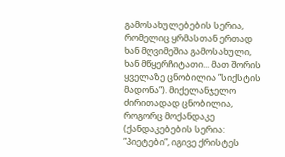გამოსახულებების სერია, რომელიც ყრმასთან ერთად ხან მღვიმეშია გამოსახული, ხან მწყერჩიტათი... მათ შორის ყველაზე ცნობილია ”სიქსტის მადონა”). მიქელანჯელო ძირითადად ცნობილია, როგორც მოქანდაკე (ქანდაკებების სერია: ”პიეტები”, იგივე ქრისტეს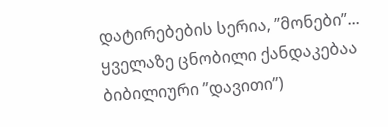დატირებების სერია, ”მონები”... ყველაზე ცნობილი ქანდაკებაა ბიბილიური ”დავითი”)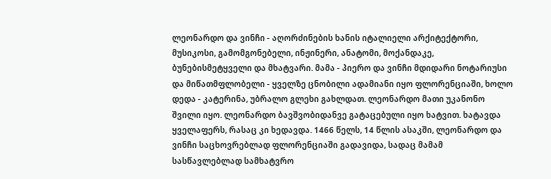ლეონარდო და ვინჩი - აღორძინების ხანის იტალიელი არქიტექტორი, მუსიკოსი, გამომგონებელი, ინჟინერი, ანატომი, მოქანდაკე, ბუნებისმეტყველი და მხატვარი. მამა - პიერო და ვინჩი მდიდარი ნოტარიუსი და მიწათმფლობელი - ყველზე ცნობილი ადამიანი იყო ფლორენციაში, ხოლო დედა - კატერინა, უბრალო გლეხი გახლდათ. ლეონარდო მათი უკანონო შვილი იყო. ლეონარდო ბავშვობიდანვე გატაცებული იყო ხატვით. ხატავდა ყველაფერს, რასაც კი ხედავდა. 1466 წელს, 14 წლის ასაკში, ლეონარდო და ვინჩი საცხოვრებლად ფლორენციაში გადავიდა, სადაც მამამ სასწავლებლად სამხატვრო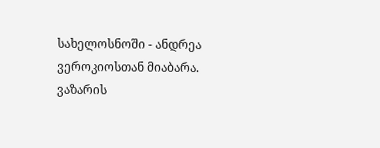სახელოსნოში - ანდრეა ვეროკიოსთან მიაბარა. ვაზარის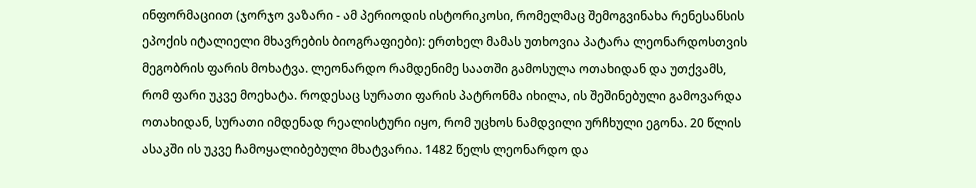ინფორმაციით (ჯორჯო ვაზარი - ამ პერიოდის ისტორიკოსი, რომელმაც შემოგვინახა რენესანსის ეპოქის იტალიელი მხავრების ბიოგრაფიები): ერთხელ მამას უთხოვია პატარა ლეონარდოსთვის მეგობრის ფარის მოხატვა. ლეონარდო რამდენიმე საათში გამოსულა ოთახიდან და უთქვამს, რომ ფარი უკვე მოეხატა. როდესაც სურათი ფარის პატრონმა იხილა, ის შეშინებული გამოვარდა ოთახიდან, სურათი იმდენად რეალისტური იყო, რომ უცხოს ნამდვილი ურჩხული ეგონა. 20 წლის ასაკში ის უკვე ჩამოყალიბებული მხატვარია. 1482 წელს ლეონარდო და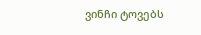ვინჩი ტოვებს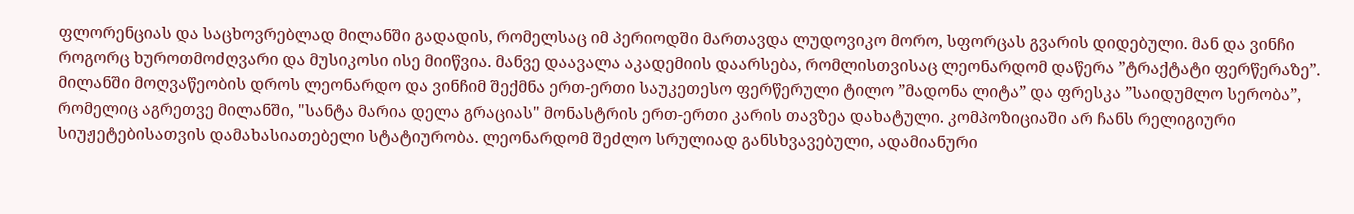ფლორენციას და საცხოვრებლად მილანში გადადის, რომელსაც იმ პერიოდში მართავდა ლუდოვიკო მორო, სფორცას გვარის დიდებული. მან და ვინჩი როგორც ხუროთმოძღვარი და მუსიკოსი ისე მიიწვია. მანვე დაავალა აკადემიის დაარსება, რომლისთვისაც ლეონარდომ დაწერა ”ტრაქტატი ფერწერაზე”. მილანში მოღვაწეობის დროს ლეონარდო და ვინჩიმ შექმნა ერთ-ერთი საუკეთესო ფერწერული ტილო ”მადონა ლიტა” და ფრესკა ”საიდუმლო სერობა”, რომელიც აგრეთვე მილანში, "სანტა მარია დელა გრაციას" მონასტრის ერთ-ერთი კარის თავზეა დახატული. კომპოზიციაში არ ჩანს რელიგიური სიუჟეტებისათვის დამახასიათებელი სტატიურობა. ლეონარდომ შეძლო სრულიად განსხვავებული, ადამიანური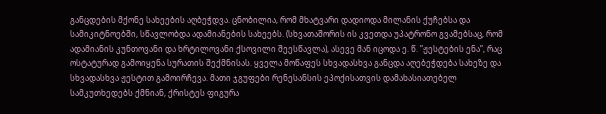განცდების მქონე სახეების აღბეჭდვა. ცნობილია, რომ მხატვარი დადიოდა მილანის ქუჩებსა და სამიკიტნოებში, სწავლობდა ადამიანების სახეებს. (სხვათაშორის ის კვეთდა უპატრონო გვამებსაც, რომ ადამიანის კუნთოვანი და ხრტილოვანი ქსოვილი შეესწავლა), ასევე მან იცოდა ე. წ. ”ჟესტების ენა”, რაც ოსტატურად გამოიყენა სურათის შექმნისას. ყველა მოწაფეს სხვადასხვა განცდა აღებეჭდება სახეზე და სხვადასხვა ჟესტით გამოირჩევა. მათი ჯგუფები რენესანსის ეპოქისათვის დამახასიათებელ სამკუთხედებს ქმნიან, ქრისტეს ფიგურა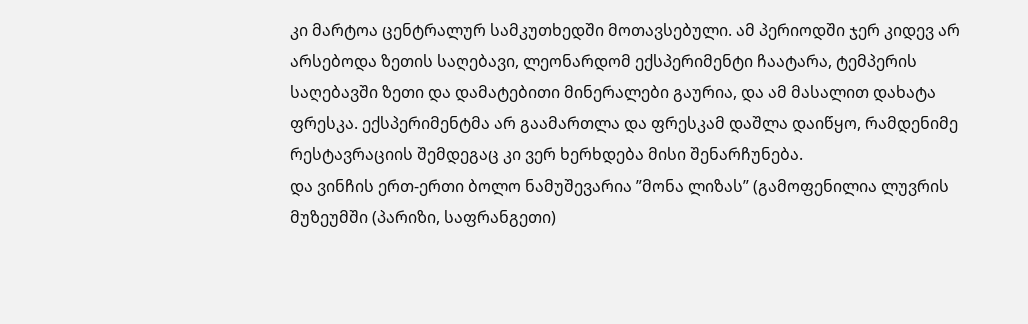კი მარტოა ცენტრალურ სამკუთხედში მოთავსებული. ამ პერიოდში ჯერ კიდევ არ არსებოდა ზეთის საღებავი, ლეონარდომ ექსპერიმენტი ჩაატარა, ტემპერის საღებავში ზეთი და დამატებითი მინერალები გაურია, და ამ მასალით დახატა ფრესკა. ექსპერიმენტმა არ გაამართლა და ფრესკამ დაშლა დაიწყო, რამდენიმე რესტავრაციის შემდეგაც კი ვერ ხერხდება მისი შენარჩუნება.
და ვინჩის ერთ-ერთი ბოლო ნამუშევარია ”მონა ლიზას” (გამოფენილია ლუვრის მუზეუმში (პარიზი, საფრანგეთი)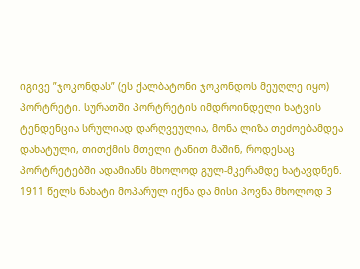იგივე ”ჯოკონდას” (ეს ქალბატონი ჯოკონდოს მეუღლე იყო) პორტრეტი. სურათში პორტრეტის იმდროინდელი ხატვის ტენდენცია სრულიად დარღვეულია, მონა ლიზა თეძოებამდეა დახატული, თითქმის მთელი ტანით მაშინ, როდესაც პორტრეტებში ადამიანს მხოლოდ გულ-მკერამდე ხატავდნენ. 1911 წელს ნახატი მოპარულ იქნა და მისი პოვნა მხოლოდ 3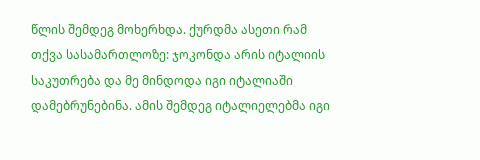წლის შემდეგ მოხერხდა. ქურდმა ასეთი რამ თქვა სასამართლოზე: ჯოკონდა არის იტალიის საკუთრება და მე მინდოდა იგი იტალიაში დამებრუნებინა. ამის შემდეგ იტალიელებმა იგი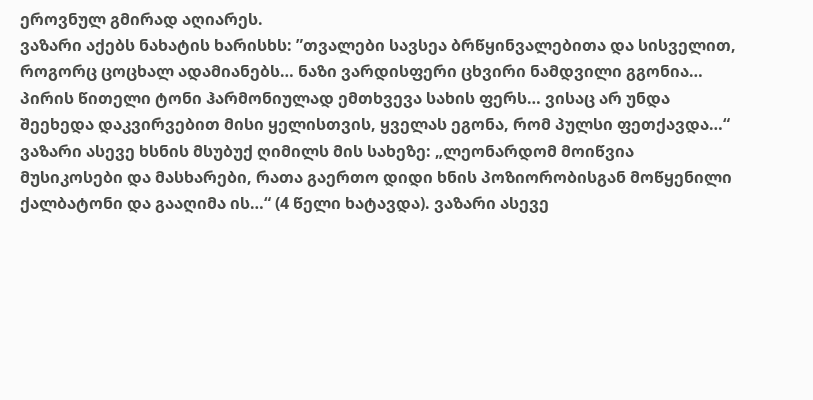ეროვნულ გმირად აღიარეს.
ვაზარი აქებს ნახატის ხარისხს: ”თვალები სავსეა ბრწყინვალებითა და სისველით, როგორც ცოცხალ ადამიანებს… ნაზი ვარდისფერი ცხვირი ნამდვილი გგონია… პირის წითელი ტონი ჰარმონიულად ემთხვევა სახის ფერს… ვისაც არ უნდა შეეხედა დაკვირვებით მისი ყელისთვის, ყველას ეგონა, რომ პულსი ფეთქავდა…“
ვაზარი ასევე ხსნის მსუბუქ ღიმილს მის სახეზე: „ლეონარდომ მოიწვია მუსიკოსები და მასხარები, რათა გაერთო დიდი ხნის პოზიორობისგან მოწყენილი ქალბატონი და გააღიმა ის…“ (4 წელი ხატავდა). ვაზარი ასევე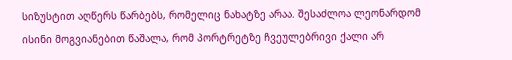სიზუსტით აღწერს წარბებს, რომელიც ნახატზე არაა. შესაძლოა ლეონარდომ ისინი მოგვიანებით წაშალა, რომ პორტრეტზე ჩვეულებრივი ქალი არ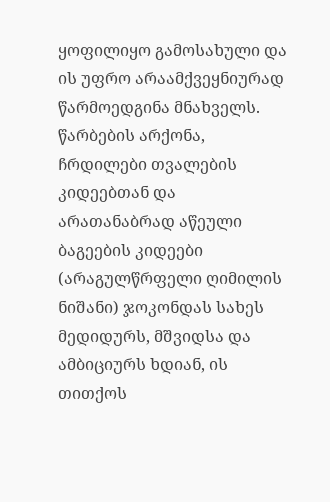ყოფილიყო გამოსახული და ის უფრო არაამქვეყნიურად წარმოედგინა მნახველს. წარბების არქონა, ჩრდილები თვალების კიდეებთან და არათანაბრად აწეული ბაგეების კიდეები (არაგულწრფელი ღიმილის ნიშანი) ჯოკონდას სახეს მედიდურს, მშვიდსა და ამბიციურს ხდიან, ის თითქოს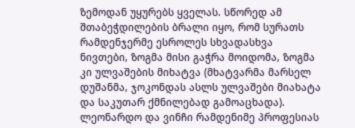ზემოდან უყურებს ყველას. სწორედ ამ შთაბეჭდილების ბრალი იყო, რომ სურათს რამდენჯერმე ესროლეს სხვადასხვა ნივთები, ზოგმა მისი გაჭრა მოიდომა, ზოგმა კი ულვაშების მიხატვა (მხატვარმა მარსელ დუშანმა, ჯოკონდას ასლს ულვაშები მიახატა და საკუთარ ქმნილებად გამოაცხადა).
ლეონარდო და ვინჩი რამდენიმე პროფესიას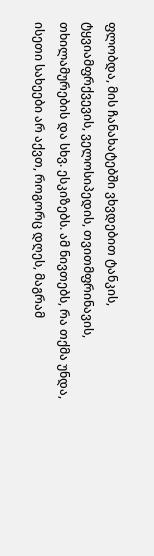ფლობდა, მის ჩანახატებში ვხვდებით ტანკის, ტყვიამფრქვევის, ველოსიპედის, თვითმფრინავის, თხილამურების და სხვ. ესკიზებს. ამ ნივთებს, რა თქმა უნდა, ისეთი სახეები არ აქვთ, როგორც დღეს, მაგრამ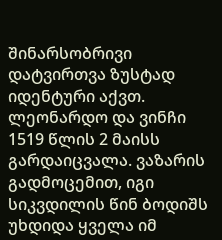შინარსობრივი დატვირთვა ზუსტად იდენტური აქვთ.
ლეონარდო და ვინჩი 1519 წლის 2 მაისს გარდაიცვალა. ვაზარის გადმოცემით, იგი სიკვდილის წინ ბოდიშს უხდიდა ყველა იმ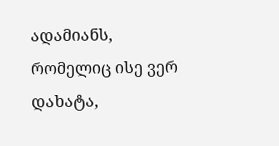ადამიანს, რომელიც ისე ვერ დახატა,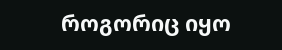როგორიც იყო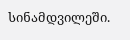სინამდვილეში.